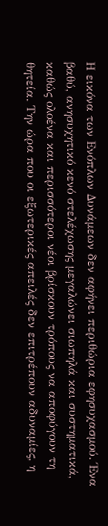Η εικόνα των Ενόπλων Δυνάμεων δεν αφήνει περιθώρια εφησυχασμού. Ένα βαθύ, ανησυχητικό κενό στελέχωσης μεγαλώνει σιωπηλά και συστηματικά, καθώς ολοένα και περισσότεροι νέοι βρίσκουν τρόπους να αποφύγουν τη θητεία. Την ώρα που οι εξωτερικές απειλές δεν επιτρέπουν αδυναμίες, η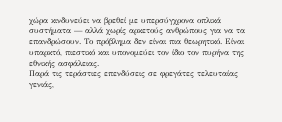χώρα κινδυνεύει να βρεθεί με υπερσύγχρονα οπλικά συστήματα — αλλά χωρίς αρκετούς ανθρώπους για να τα επανδρώσουν. Το πρόβλημα δεν είναι πια θεωρητικό. Είναι υπαρκτό, πιεστικό και υπονομεύει τον ίδιο τον πυρήνα της εθνικής ασφάλειας.
Παρά τις τεράστιες επενδύσεις σε φρεγάτες τελευταίας γενιάς,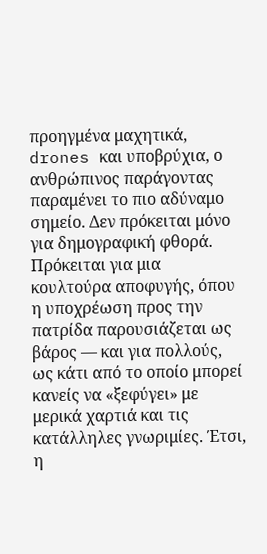προηγμένα μαχητικά, drones και υποβρύχια, ο ανθρώπινος παράγοντας παραμένει το πιο αδύναμο σημείο. Δεν πρόκειται μόνο για δημογραφική φθορά. Πρόκειται για μια κουλτούρα αποφυγής, όπου η υποχρέωση προς την πατρίδα παρουσιάζεται ως βάρος — και για πολλούς, ως κάτι από το οποίο μπορεί κανείς να «ξεφύγει» με μερικά χαρτιά και τις κατάλληλες γνωριμίες. Έτσι, η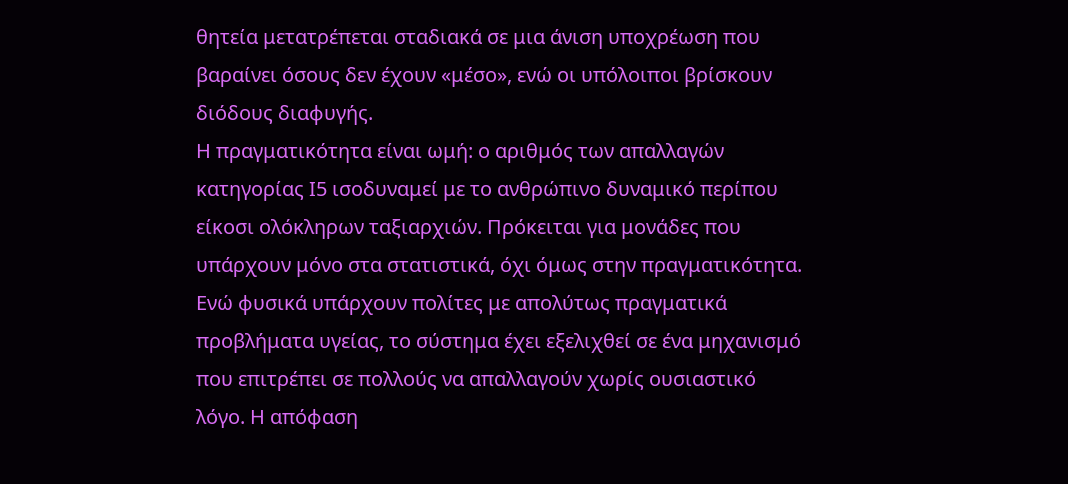θητεία μετατρέπεται σταδιακά σε μια άνιση υποχρέωση που βαραίνει όσους δεν έχουν «μέσο», ενώ οι υπόλοιποι βρίσκουν διόδους διαφυγής.
Η πραγματικότητα είναι ωμή: ο αριθμός των απαλλαγών κατηγορίας Ι5 ισοδυναμεί με το ανθρώπινο δυναμικό περίπου είκοσι ολόκληρων ταξιαρχιών. Πρόκειται για μονάδες που υπάρχουν μόνο στα στατιστικά, όχι όμως στην πραγματικότητα. Ενώ φυσικά υπάρχουν πολίτες με απολύτως πραγματικά προβλήματα υγείας, το σύστημα έχει εξελιχθεί σε ένα μηχανισμό που επιτρέπει σε πολλούς να απαλλαγούν χωρίς ουσιαστικό λόγο. Η απόφαση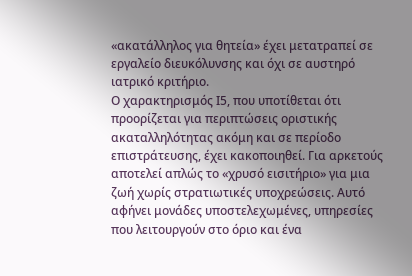«ακατάλληλος για θητεία» έχει μετατραπεί σε εργαλείο διευκόλυνσης και όχι σε αυστηρό ιατρικό κριτήριο.
Ο χαρακτηρισμός Ι5, που υποτίθεται ότι προορίζεται για περιπτώσεις οριστικής ακαταλληλότητας ακόμη και σε περίοδο επιστράτευσης, έχει κακοποιηθεί. Για αρκετούς αποτελεί απλώς το «χρυσό εισιτήριο» για μια ζωή χωρίς στρατιωτικές υποχρεώσεις. Αυτό αφήνει μονάδες υποστελεχωμένες, υπηρεσίες που λειτουργούν στο όριο και ένα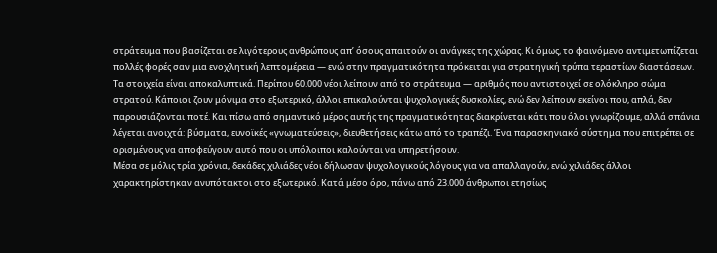στράτευμα που βασίζεται σε λιγότερους ανθρώπους απ’ όσους απαιτούν οι ανάγκες της χώρας. Κι όμως, το φαινόμενο αντιμετωπίζεται πολλές φορές σαν μια ενοχλητική λεπτομέρεια — ενώ στην πραγματικότητα πρόκειται για στρατηγική τρύπα τεραστίων διαστάσεων.
Τα στοιχεία είναι αποκαλυπτικά. Περίπου 60.000 νέοι λείπουν από το στράτευμα — αριθμός που αντιστοιχεί σε ολόκληρο σώμα στρατού. Κάποιοι ζουν μόνιμα στο εξωτερικό, άλλοι επικαλούνται ψυχολογικές δυσκολίες, ενώ δεν λείπουν εκείνοι που, απλά, δεν παρουσιάζονται ποτέ. Και πίσω από σημαντικό μέρος αυτής της πραγματικότητας διακρίνεται κάτι που όλοι γνωρίζουμε, αλλά σπάνια λέγεται ανοιχτά: βύσματα, ευνοϊκές «γνωματεύσεις», διευθετήσεις κάτω από το τραπέζι. Ένα παρασκηνιακό σύστημα που επιτρέπει σε ορισμένους να αποφεύγουν αυτό που οι υπόλοιποι καλούνται να υπηρετήσουν.
Μέσα σε μόλις τρία χρόνια, δεκάδες χιλιάδες νέοι δήλωσαν ψυχολογικούς λόγους για να απαλλαγούν, ενώ χιλιάδες άλλοι χαρακτηρίστηκαν ανυπότακτοι στο εξωτερικό. Κατά μέσο όρο, πάνω από 23.000 άνθρωποι ετησίως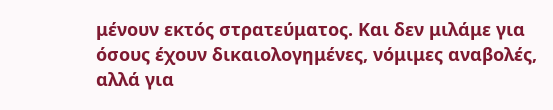μένουν εκτός στρατεύματος. Και δεν μιλάμε για όσους έχουν δικαιολογημένες, νόμιμες αναβολές, αλλά για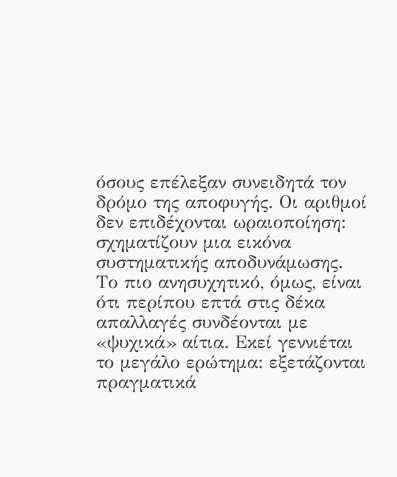όσους επέλεξαν συνειδητά τον δρόμο της αποφυγής. Οι αριθμοί δεν επιδέχονται ωραιοποίηση: σχηματίζουν μια εικόνα συστηματικής αποδυνάμωσης.
Το πιο ανησυχητικό, όμως, είναι ότι περίπου επτά στις δέκα απαλλαγές συνδέονται με «ψυχικά» αίτια. Εκεί γεννιέται το μεγάλο ερώτημα: εξετάζονται πραγματικά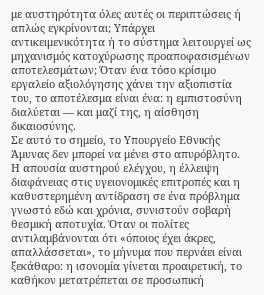με αυστηρότητα όλες αυτές οι περιπτώσεις ή απλώς εγκρίνονται; Υπάρχει αντικειμενικότητα ή το σύστημα λειτουργεί ως μηχανισμός κατοχύρωσης προαποφασισμένων αποτελεσμάτων; Όταν ένα τόσο κρίσιμο εργαλείο αξιολόγησης χάνει την αξιοπιστία του, το αποτέλεσμα είναι ένα: η εμπιστοσύνη διαλύεται — και μαζί της, η αίσθηση δικαιοσύνης.
Σε αυτό το σημείο, το Υπουργείο Εθνικής Άμυνας δεν μπορεί να μένει στο απυρόβλητο. Η απουσία αυστηρού ελέγχου, η έλλειψη διαφάνειας στις υγειονομικές επιτροπές και η καθυστερημένη αντίδραση σε ένα πρόβλημα γνωστό εδώ και χρόνια, συνιστούν σοβαρή θεσμική αποτυχία. Όταν οι πολίτες αντιλαμβάνονται ότι «όποιος έχει άκρες, απαλλάσσεται», το μήνυμα που περνάει είναι ξεκάθαρο: η ισονομία γίνεται προαιρετική, το καθήκον μετατρέπεται σε προσωπική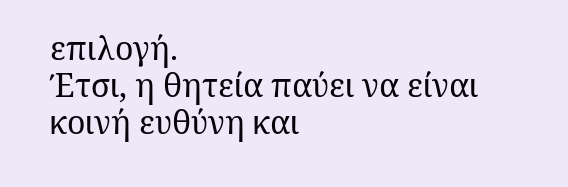επιλογή.
Έτσι, η θητεία παύει να είναι κοινή ευθύνη και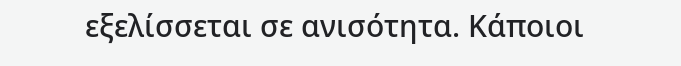εξελίσσεται σε ανισότητα. Κάποιοι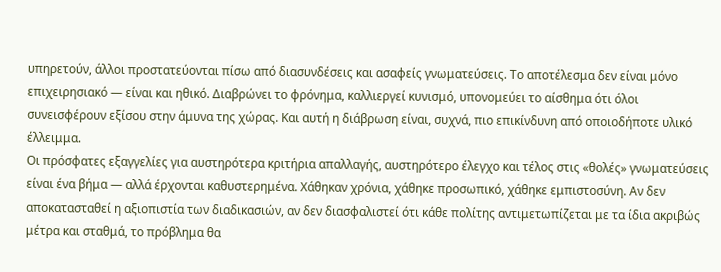υπηρετούν, άλλοι προστατεύονται πίσω από διασυνδέσεις και ασαφείς γνωματεύσεις. Το αποτέλεσμα δεν είναι μόνο επιχειρησιακό — είναι και ηθικό. Διαβρώνει το φρόνημα, καλλιεργεί κυνισμό, υπονομεύει το αίσθημα ότι όλοι συνεισφέρουν εξίσου στην άμυνα της χώρας. Και αυτή η διάβρωση είναι, συχνά, πιο επικίνδυνη από οποιοδήποτε υλικό έλλειμμα.
Οι πρόσφατες εξαγγελίες για αυστηρότερα κριτήρια απαλλαγής, αυστηρότερο έλεγχο και τέλος στις «θολές» γνωματεύσεις είναι ένα βήμα — αλλά έρχονται καθυστερημένα. Χάθηκαν χρόνια, χάθηκε προσωπικό, χάθηκε εμπιστοσύνη. Αν δεν αποκατασταθεί η αξιοπιστία των διαδικασιών, αν δεν διασφαλιστεί ότι κάθε πολίτης αντιμετωπίζεται με τα ίδια ακριβώς μέτρα και σταθμά, το πρόβλημα θα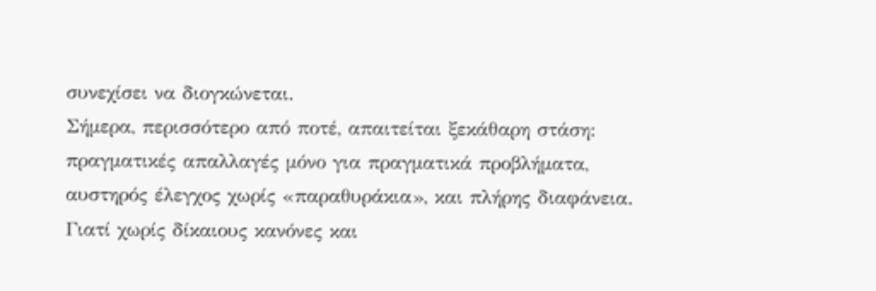συνεχίσει να διογκώνεται.
Σήμερα, περισσότερο από ποτέ, απαιτείται ξεκάθαρη στάση: πραγματικές απαλλαγές μόνο για πραγματικά προβλήματα, αυστηρός έλεγχος χωρίς «παραθυράκια», και πλήρης διαφάνεια. Γιατί χωρίς δίκαιους κανόνες και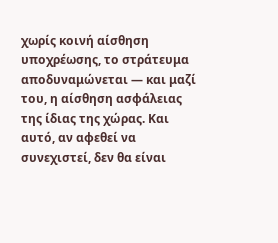χωρίς κοινή αίσθηση υποχρέωσης, το στράτευμα αποδυναμώνεται — και μαζί του, η αίσθηση ασφάλειας της ίδιας της χώρας. Και αυτό, αν αφεθεί να συνεχιστεί, δεν θα είναι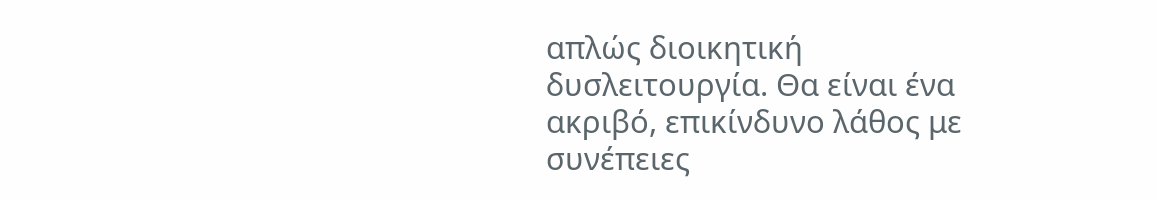απλώς διοικητική δυσλειτουργία. Θα είναι ένα ακριβό, επικίνδυνο λάθος με συνέπειες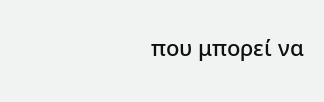που μπορεί να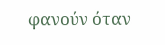φανούν όταν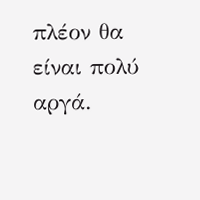πλέον θα είναι πολύ αργά.